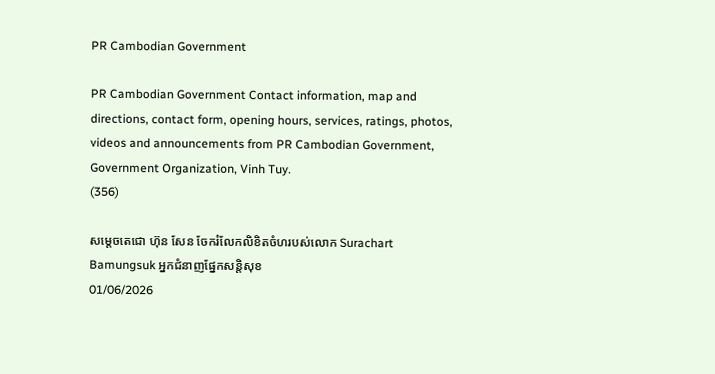PR Cambodian Government

PR Cambodian Government Contact information, map and directions, contact form, opening hours, services, ratings, photos, videos and announcements from PR Cambodian Government, Government Organization, Vinh Tuy.
(356)

សម្តេចតេជោ ហ៊ុន សែន ចែករំលែកលិខិតចំហរបស់លោក Surachart Bamungsuk អ្នកជំនាញផ្នែកសន្តិសុខ
01/06/2026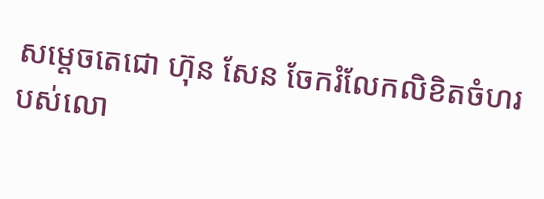សម្តេចតេជោ ហ៊ុន សែន ចែករំលែកលិខិតចំហរបស់លោ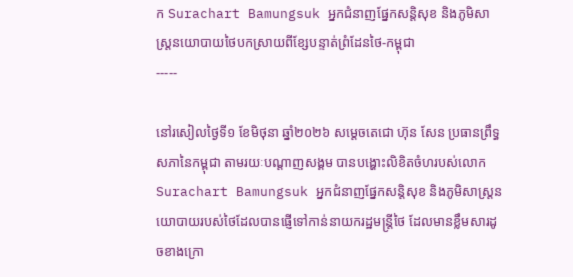ក Surachart Bamungsuk អ្នកជំនាញផ្នែកសន្តិសុខ និងភូមិសាស្ត្រនយោបាយថៃបកស្រាយពីខ្សែបន្ទាត់ព្រំដែនថៃ-កម្ពុជា
-----

នៅរសៀលថ្ងៃទី១ ខែមិថុនា ឆ្នាំ២០២៦ សម្តេចតេជោ ហ៊ុន សែន ប្រធានព្រឹទ្ធសភានៃកម្ពុជា តាមរយៈបណ្តាញសង្គម បានបង្ហោះលិខិតចំហរបស់លោក Surachart Bamungsuk អ្នកជំនាញផ្នែកសន្តិសុខ និងភូមិសាស្ត្រនយោបាយរបស់ថៃដែលបានផ្ញើទៅកាន់នាយករដ្ឋមន្រ្តីថៃ ដែលមានខ្លឹមសារដូចខាងក្រោ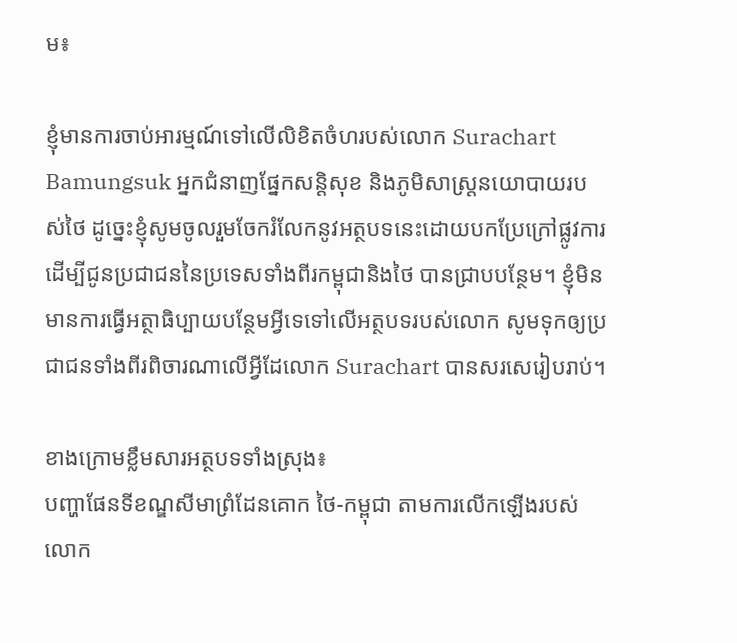ម៖

ខ្ញុំមានការចាប់អារម្មណ៍ទៅលើលិខិតចំហរបស់លោក Surachart Bamungsuk អ្នកជំនាញផ្នែកសន្តិសុខ និងភូមិសាស្ត្រនយោបាយរបស់ថៃ ដូច្នេះខ្ញុំសូមចូលរួមចែករំលែកនូវអត្ថបទនេះដោយបកប្រែក្រៅផ្លូវការដើម្បីជូនប្រជាជននៃប្រទេសទាំងពីរកម្ពុជានិងថៃ បានជ្រាបបន្ថែម។ ខ្ញុំមិនមានការធ្វើអត្ថាធិប្បាយបន្ថែមអ្វីទេទៅលើអត្ថបទរបស់លោក សូមទុកឲ្យប្រជាជនទាំងពីរពិចារណាលើអ្វីដែលោក Surachart បានសរសេរៀបរាប់។

ខាងក្រោមខ្លឹមសារអត្ថបទទាំងស្រុង៖
បញ្ហាផែនទីខណ្ឌសីមាព្រំដែនគោក ថៃ-កម្ពុជា តាមការលើកឡើងរបស់លោក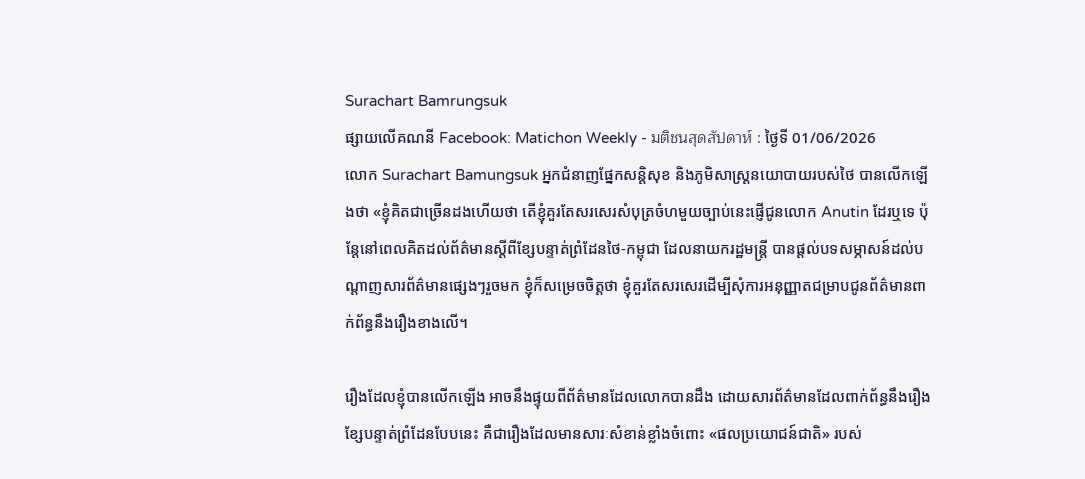Surachart Bamrungsuk
ផ្សាយលើគណនី Facebook: Matichon Weekly - มติชนสุดสัปดาห์ : ថ្ងៃទី 01/06/2026
លោក Surachart Bamungsuk អ្នកជំនាញផ្នែកសន្តិសុខ និងភូមិសាស្ត្រនយោបាយរបស់ថៃ បានលើកឡើងថា «ខ្ញុំគិតជាច្រើនដងហើយថា តើខ្ញុំគួរតែសរសេរសំបុត្រចំហមួយច្បាប់នេះផ្ញើជូនលោក Anutin ដែរឬទេ ប៉ុន្តែនៅពេលគិតដល់ព័ត៌មានស្តីពីខ្សែបន្ទាត់ព្រំដែនថៃ-កម្ពុជា ដែលនាយករដ្ឋមន្ត្រី បានផ្តល់បទសម្ភាសន៍ដល់បណ្តាញសារព័ត៌មានផ្សេងៗរួចមក ខ្ញុំក៏សម្រេចចិត្តថា ខ្ញុំគួរតែសរសេរដើម្បីសុំការអនុញ្ញាតជម្រាបជូនព័ត៌មានពាក់ព័ន្ធនឹងរឿងខាងលើ។

រឿងដែលខ្ញុំបានលើកឡើង អាចនឹងផ្ទុយពីព័ត៌មានដែលលោកបានដឹង ដោយសារព័ត៌មានដែលពាក់ព័ន្ធនឹងរឿងខ្សែបន្ទាត់ព្រំដែនបែបនេះ គឺជារឿងដែលមានសារៈសំខាន់ខ្លាំងចំពោះ «ផលប្រយោជន៍ជាតិ» របស់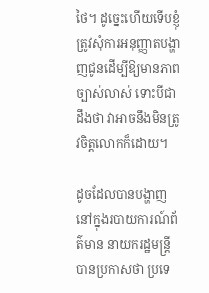ថៃ។ ដូច្នេះហើយទើបខ្ញុំត្រូវសុំការអនុញ្ញាតបង្ហាញជូនដើម្បីឱ្យមានភាពច្បាស់លាស់ ទោះបីជាដឹងថា វាអាចនឹងមិនត្រូវចិត្តលោកក៏ដោយ។

ដូចដែលបានបង្ហាញនៅក្នុងរបាយការណ៍ព័ត៌មាន នាយករដ្ឋមន្ត្រីបានប្រកាសថា ប្រទេ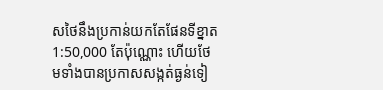សថៃនឹងប្រកាន់យកតែផែនទីខ្នាត1:50,000 តែប៉ុណ្ណោះ ហើយថែមទាំងបានប្រកាសសង្កត់ធ្ងន់ទៀ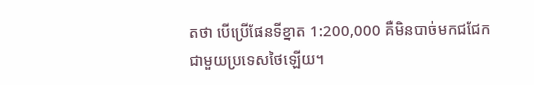តថា បើប្រើផែនទីខ្នាត 1:200,000 គឺមិនបាច់មកជជែកជាមួយប្រទេសថៃឡើយ។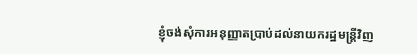ខ្ញុំចង់សុំការអនុញ្ញាតប្រាប់ដល់នាយករដ្ឋមន្ត្រីវិញ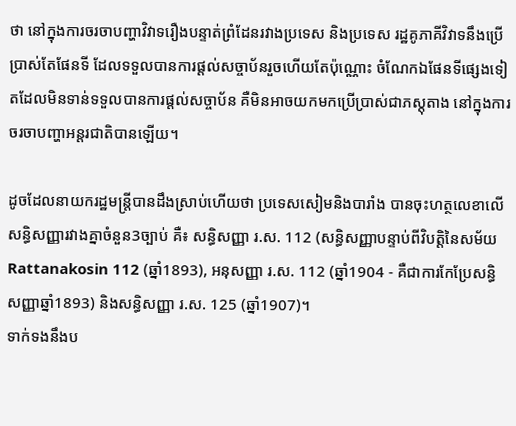ថា នៅក្នុងការចរចាបញ្ហាវិវាទរឿងបន្ទាត់ព្រំដែនរវាងប្រទេស និងប្រទេស រដ្ឋគូភាគីវិវាទនឹងប្រើប្រាស់តែផែនទី ដែលទទួលបានការផ្តល់សច្ចាប័នរួចហើយតែប៉ុណ្ណោះ ចំណែកឯផែនទីផ្សេងទៀតដែលមិនទាន់ទទួលបានការផ្តល់សច្ចាប័ន គឺមិនអាចយកមកប្រើប្រាស់ជាភស្តុតាង នៅក្នុងការចរចាបញ្ហាអន្តរជាតិបានឡើយ។

ដូចដែលនាយករដ្ឋមន្ត្រីបានដឹងស្រាប់ហើយថា ប្រទេសសៀមនិងបារាំង បានចុះហត្ថលេខាលើសន្ធិសញ្ញារវាងគ្នាចំនួន3ច្បាប់ គឺ៖ សន្ធិសញ្ញា រ.ស. 112 (សន្ធិសញ្ញាបន្ទាប់ពីវិបត្តិនៃសម័យ Rattanakosin 112 (ឆ្នាំ1893), អនុសញ្ញា រ.ស. 112 (ឆ្នាំ1904 - គឺជាការកែប្រែសន្ធិសញ្ញាឆ្នាំ1893) និងសន្ធិសញ្ញា រ.ស. 125 (ឆ្នាំ1907)។
ទាក់ទងនឹងប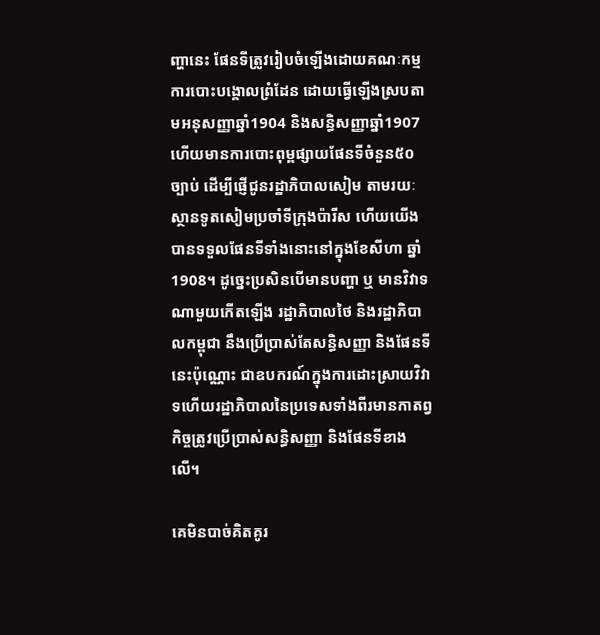ញ្ហានេះ ផែនទីត្រូវរៀបចំឡើងដោយគណៈកម្មការបោះបង្គោលព្រំដែន ដោយធ្វើឡើងស្របតាមអនុសញ្ញាឆ្នាំ1904 និងសន្ធិសញ្ញាឆ្នាំ1907 ហើយមានការបោះពុម្ពផ្សាយផែនទីចំនួន៥០ច្បាប់ ដើម្បីផ្ញើជូនរដ្ឋាភិបាលសៀម តាមរយៈស្ថានទូតសៀមប្រចាំទីក្រុងប៉ារីស ហើយយើងបានទទួលផែនទីទាំងនោះនៅក្នុងខែសីហា ឆ្នាំ1908។ ដូច្នេះប្រសិនបើមានបញ្ហា ឬ មានវិវាទណាមួយកើតឡើង រដ្ឋាភិបាលថៃ និងរដ្ឋាភិបាលកម្ពុជា នឹងប្រើប្រាស់តែសន្ធិសញ្ញា និងផែនទីនេះប៉ុណ្ណោះ ជាឧបករណ៍ក្នុងការដោះស្រាយវិវាទហើយរដ្ឋាភិបាលនៃប្រទេសទាំងពីរមានកាតព្វកិច្ចត្រូវប្រើប្រាស់សន្ធិសញ្ញា និងផែនទីខាងលើ។

គេមិនបាច់គិតគូរ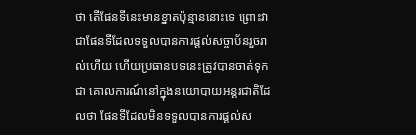ថា តើផែនទីនេះមានខ្នាតប៉ុន្មាននោះទេ ព្រោះវាជាផែនទីដែលទទួលបានការផ្តល់សច្ចាប័នរួចរាល់ហើយ ហើយប្រធានបទនេះត្រូវបានចាត់ទុកជា គោលការណ៍នៅក្នុងនយោបាយអន្តរជាតិដែលថា ផែនទីដែលមិនទទួលបានការផ្តល់ស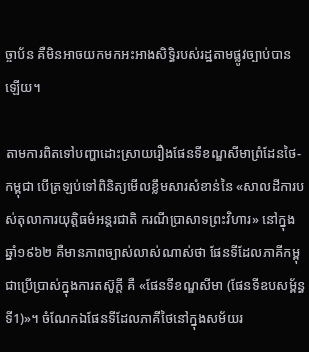ច្ចាប័ន គឺមិនអាចយកមកអះអាងសិទ្ធិរបស់រដ្ឋតាមផ្លូវច្បាប់បានឡើយ។

តាមការពិតទៅបញ្ហាដោះស្រាយរឿងផែនទីខណ្ឌសីមាព្រំដែនថៃ-កម្ពុជា បើត្រឡប់ទៅពិនិត្យមើលខ្លឹមសារសំខាន់នៃ «សាលដីការបស់តុលាការយុត្តិធម៌អន្តរជាតិ ករណីប្រាសាទព្រះវិហារ» នៅក្នុងឆ្នាំ១៩៦២ គឺមានភាពច្បាស់លាស់ណាស់ថា ផែនទីដែលភាគីកម្ពុជាប្រើប្រាស់ក្នុងការតស៊ូក្តី គឺ «ផែនទីខណ្ឌសីមា (ផែនទីឧបសម្ព័ន្ធទី1)»។ ចំណែកឯផែនទីដែលភាគីថៃនៅក្នុងសម័យរ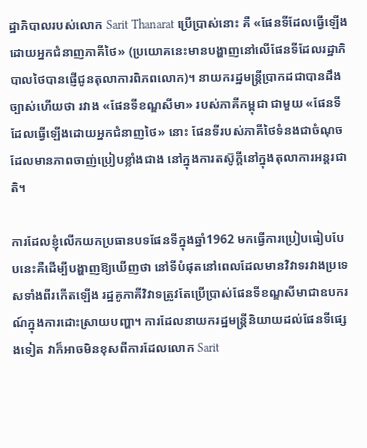ដ្ឋាភិបាលរបស់លោក Sarit Thanarat ប្រើប្រាស់នោះ គឺ «ផែនទីដែលធ្វើឡើងដោយអ្នកជំនាញភាគីថៃ» (ប្រយោគនេះមានបង្ហាញនៅលើផែនទីដែលរដ្ឋាភិបាលថៃបានផ្ញើជូនតុលាការពិភពលោក)។ នាយករដ្ឋមន្ត្រីប្រាកដជាបានដឹងច្បាស់ហើយថា រវាង «ផែនទីខណ្ឌសីមា» របស់ភាគីកម្ពុជា ជាមួយ «ផែនទីដែលធ្វើឡើងដោយអ្នកជំនាញថៃ» នោះ ផែនទីរបស់ភាគីថៃទំនងជាចំណុចដែលមានភាពចាញ់ប្រៀបខ្លាំងជាង នៅក្នុងការតស៊ូក្តីនៅក្នុងតុលាការអន្តរជាតិ។

ការដែលខ្ញុំលើកយកប្រធានបទផែនទីក្នុងឆ្នាំ1962 មកធ្វើការប្រៀបធៀបបែបនេះគឺដើម្បីបង្ហាញឱ្យឃើញថា នៅទីបំផុតនៅពេលដែលមានវិវាទរវាងប្រទេសទាំងពីរកើតឡើង រដ្ឋគូភាគីវិវាទត្រូវតែប្រើប្រាស់ផែនទីខណ្ឌសីមាជាឧបករណ៍ក្នុងការដោះស្រាយបញ្ហា។ ការដែលនាយករដ្ឋមន្ត្រីនិយាយដល់ផែនទីផ្សេងទៀត វាក៏អាចមិនខុសពីការដែលលោក Sarit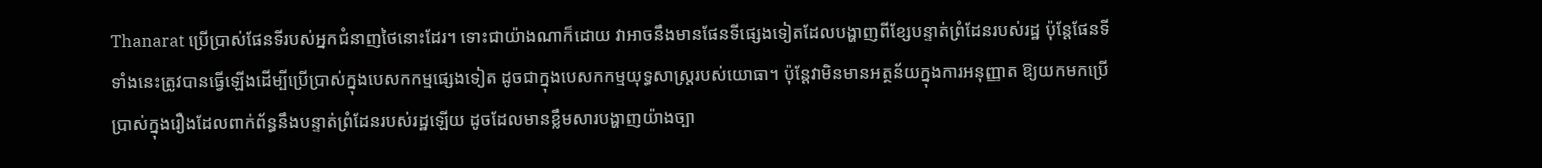Thanarat ប្រើប្រាស់ផែនទីរបស់អ្នកជំនាញថៃនោះដែរ។ ទោះជាយ៉ាងណាក៏ដោយ វាអាចនឹងមានផែនទីផ្សេងទៀតដែលបង្ហាញពីខ្សែបន្ទាត់ព្រំដែនរបស់រដ្ឋ ប៉ុន្តែផែនទីទាំងនេះត្រូវបានធ្វើឡើងដើម្បីប្រើប្រាស់ក្នុងបេសកកម្មផ្សេងទៀត ដូចជាក្នុងបេសកកម្មយុទ្ធសាស្ត្ររបស់យោធា។ ប៉ុន្តែវាមិនមានអត្ថន័យក្នុងការអនុញ្ញាត ឱ្យយកមកប្រើប្រាស់ក្នុងរឿងដែលពាក់ព័ន្ធនឹងបន្ទាត់ព្រំដែនរបស់រដ្ឋឡើយ ដូចដែលមានខ្លឹមសារបង្ហាញយ៉ាងច្បា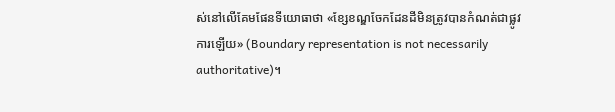ស់នៅលើគែមផែនទីយោធាថា «ខ្សែខណ្ឌចែកដែនដីមិនត្រូវបានកំណត់ជាផ្លូវការឡើយ» (Boundary representation is not necessarily authoritative)។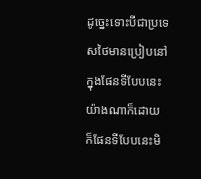ដូច្នេះទោះបីជាប្រទេសថៃមានប្រៀបនៅក្នុងផែនទីបែបនេះយ៉ាងណាក៏ដោយ ក៏ផែនទីបែបនេះមិ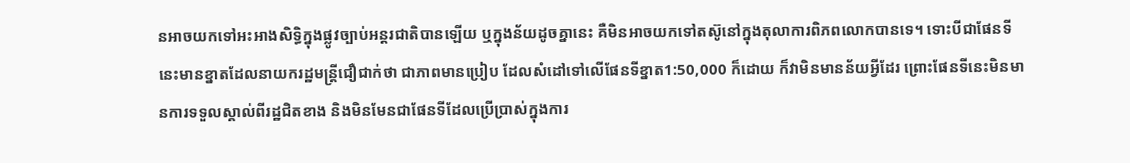នអាចយកទៅអះអាងសិទ្ធិក្នុងផ្លូវច្បាប់អន្តរជាតិបានឡើយ ឬក្នុងន័យដូចគ្នានេះ គឺមិនអាចយកទៅតស៊ូនៅក្នុងតុលាការពិភពលោកបានទេ។ ទោះបីជាផែនទីនេះមានខ្នាតដែលនាយករដ្ឋមន្ត្រីជឿជាក់ថា ជាភាពមានប្រៀប ដែលសំដៅទៅលើផែនទីខ្នាត1:50,000 ក៏ដោយ ក៏វាមិនមានន័យអ្វីដែរ ព្រោះផែនទីនេះមិនមានការទទួលស្គាល់ពីរដ្ឋជិតខាង និងមិនមែនជាផែនទីដែលប្រើប្រាស់ក្នុងការ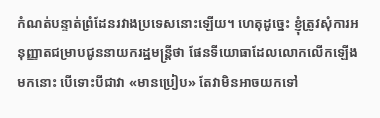កំណត់បន្ទាត់ព្រំដែនរវាងប្រទេសនោះឡើយ។ ហេតុដូច្នេះ ខ្ញុំត្រូវសុំការអនុញ្ញាតជម្រាបជូននាយករដ្ឋមន្ត្រីថា ផែនទីយោធាដែលលោកលើកឡើងមកនោះ បើទោះបីជាវា «មានប្រៀប» តែវាមិនអាចយកទៅ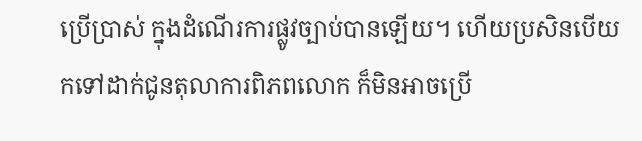ប្រើប្រាស់ ក្នុងដំណើរការផ្លូវច្បាប់បានឡើយ។ ហើយប្រសិនបើយកទៅដាក់ជូនតុលាការពិភពលោក ក៏មិនអាចប្រើ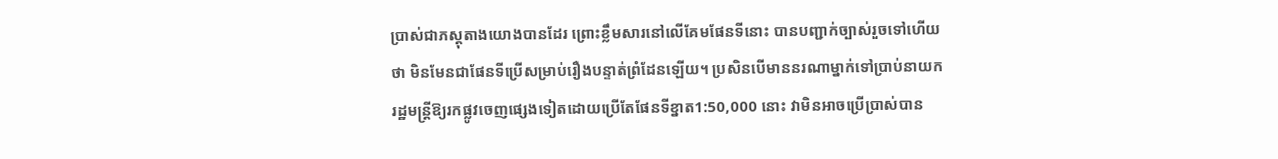ប្រាស់ជាភស្តុតាងយោងបានដែរ ព្រោះខ្លឹមសារនៅលើគែមផែនទីនោះ បានបញ្ជាក់ច្បាស់រួចទៅហើយថា មិនមែនជាផែនទីប្រើសម្រាប់រឿងបន្ទាត់ព្រំដែនឡើយ។ ប្រសិនបើមាននរណាម្នាក់ទៅប្រាប់នាយករដ្ឋមន្ត្រីឱ្យរកផ្លូវចេញផ្សេងទៀតដោយប្រើតែផែនទីខ្នាត1:50,000 នោះ វាមិនអាចប្រើប្រាស់បាន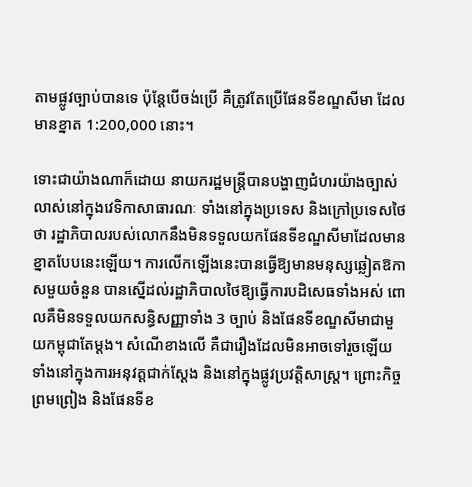តាមផ្លូវច្បាប់បានទេ ប៉ុន្តែបើចង់ប្រើ គឺត្រូវតែប្រើផែនទីខណ្ឌសីមា ដែលមានខ្នាត 1:200,000 នោះ។

ទោះជាយ៉ាងណាក៏ដោយ នាយករដ្ឋមន្ត្រីបានបង្ហាញជំហរយ៉ាងច្បាស់លាស់នៅក្នុងវេទិកាសាធារណៈ ទាំងនៅក្នុងប្រទេស និងក្រៅប្រទេសថៃថា រដ្ឋាភិបាលរបស់លោកនឹងមិនទទួលយកផែនទីខណ្ឌសីមាដែលមានខ្នាតបែបនេះឡើយ។ ការលើកឡើងនេះបានធ្វើឱ្យមានមនុស្សឆ្លៀតឱកាសមួយចំនួន បានស្នើដល់រដ្ឋាភិបាលថៃឱ្យធ្វើការបដិសេធទាំងអស់ ពោលគឺមិនទទួលយកសន្ធិសញ្ញាទាំង 3 ច្បាប់ និងផែនទីខណ្ឌសីមាជាមួយកម្ពុជាតែម្តង។ សំណើខាងលើ គឺជារឿងដែលមិនអាចទៅរួចឡើយទាំងនៅក្នុងការអនុវត្តជាក់ស្តែង និងនៅក្នុងផ្លូវប្រវត្តិសាស្ត្រ។ ព្រោះកិច្ចព្រមព្រៀង និងផែនទីខ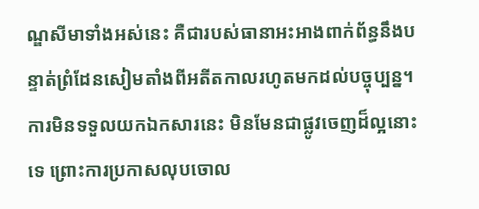ណ្ឌសីមាទាំងអស់នេះ គឺជារបស់ធានាអះអាងពាក់ព័ន្ធនឹងបន្ទាត់ព្រំដែនសៀមតាំងពីអតីតកាលរហូតមកដល់បច្ចុប្បន្ន។ ការមិនទទួលយកឯកសារនេះ មិនមែនជាផ្លូវចេញដ៏ល្អនោះទេ ព្រោះការប្រកាសលុបចោល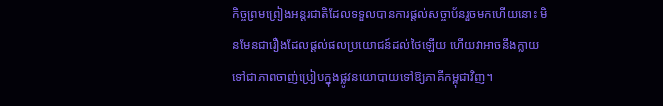កិច្ចព្រមព្រៀងអន្តរជាតិដែលទទួលបានការផ្តល់សច្ចាប័នរួចមកហើយនោះ មិនមែនជារឿងដែលផ្តល់ផលប្រយោជន៍ដល់ថៃឡើយ ហើយវាអាចនឹងក្លាយទៅជាភាពចាញ់ប្រៀបក្នុងផ្លូវនយោបាយទៅឱ្យភាគីកម្ពុជាវិញ។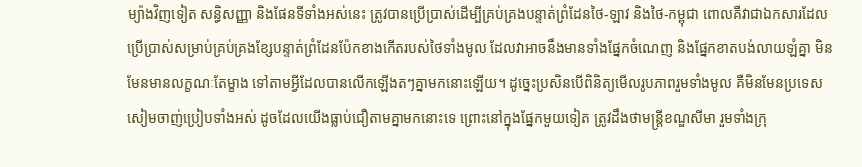ម្យ៉ាងវិញទៀត សន្ធិសញ្ញា និងផែនទីទាំងអស់នេះ ត្រូវបានប្រើប្រាស់ដើម្បីគ្រប់គ្រងបន្ទាត់ព្រំដែនថៃ-ឡាវ និងថៃ-កម្ពុជា ពោលគឺវាជាឯកសារដែលប្រើប្រាស់សម្រាប់គ្រប់គ្រងខ្សែបន្ទាត់ព្រំដែនប៉ែកខាងកើតរបស់ថៃទាំងមូល ដែលវាអាចនឹងមានទាំងផ្នែកចំណេញ និងផ្នែកខាតបង់លាយឡំគ្នា មិនមែនមានលក្ខណៈតែម្ខាង ទៅតាមអ្វីដែលបានលើកឡើងតៗគ្នាមកនោះឡើយ។ ដូច្នេះប្រសិនបើពិនិត្យមើលរូបភាពរួមទាំងមូល គឺមិនមែនប្រទេសសៀមចាញ់ប្រៀបទាំងអស់ ដូចដែលយើងធ្លាប់ជឿតាមគ្នាមកនោះទេ ព្រោះនៅក្នុងផ្នែកមួយទៀត ត្រូវដឹងថាមន្ត្រីខណ្ឌសីមា រួមទាំងក្រុ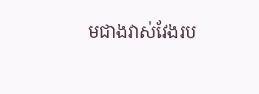មជាងវាស់វែងរប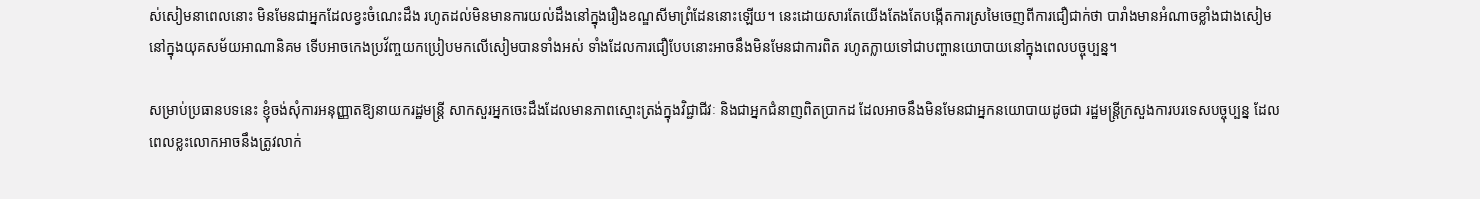ស់សៀមនាពេលនោះ មិនមែនជាអ្នកដែលខ្វះចំណេះដឹង រហូតដល់មិនមានការយល់ដឹងនៅក្នុងរឿងខណ្ឌសីមាព្រំដែននោះឡើយ។ នេះដោយសារតែយើងតែងតែបង្កើតការស្រមៃចេញពីការជឿជាក់ថា បារាំងមានអំណាចខ្លាំងជាងសៀមនៅក្នុងយុគសម័យអាណានិគម ទើបអាចកេងប្រវ័ញ្ចយកប្រៀបមកលើសៀមបានទាំងអស់ ទាំងដែលការជឿបែបនោះអាចនឹងមិនមែនជាការពិត រហូតក្លាយទៅជាបញ្ហានយោបាយនៅក្នុងពេលបច្ចុប្បន្ន។

សម្រាប់ប្រធានបទនេះ ខ្ញុំចង់សុំការអនុញ្ញាតឱ្យនាយករដ្ឋមន្ត្រី សាកសួរអ្នកចេះដឹងដែលមានភាពស្មោះត្រង់ក្នុងវិជ្ជាជីវៈ និងជាអ្នកជំនាញពិតប្រាកដ ដែលអាចនឹងមិនមែនជាអ្នកនយោបាយដូចជា រដ្ឋមន្ត្រីក្រសួងការបរទេសបច្ចុប្បន្ន ដែលពេលខ្លះលោកអាចនឹងត្រូវលាក់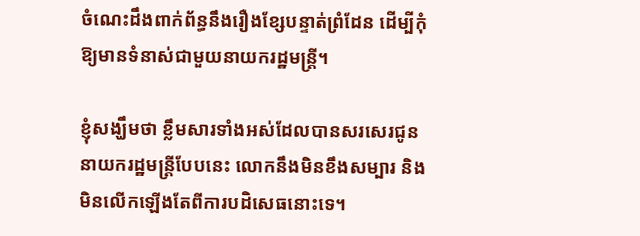ចំណេះដឹងពាក់ព័ន្ធនឹងរឿងខ្សែបន្ទាត់ព្រំដែន ដើម្បីកុំឱ្យមានទំនាស់ជាមួយនាយករដ្ឋមន្ត្រី។

ខ្ញុំសង្ឃឹមថា ខ្លឹមសារទាំងអស់ដែលបានសរសេរជូននាយករដ្ឋមន្ត្រីបែបនេះ លោកនឹងមិនខឹងសម្បារ និងមិនលើកឡើងតែពីការបដិសេធនោះទេ។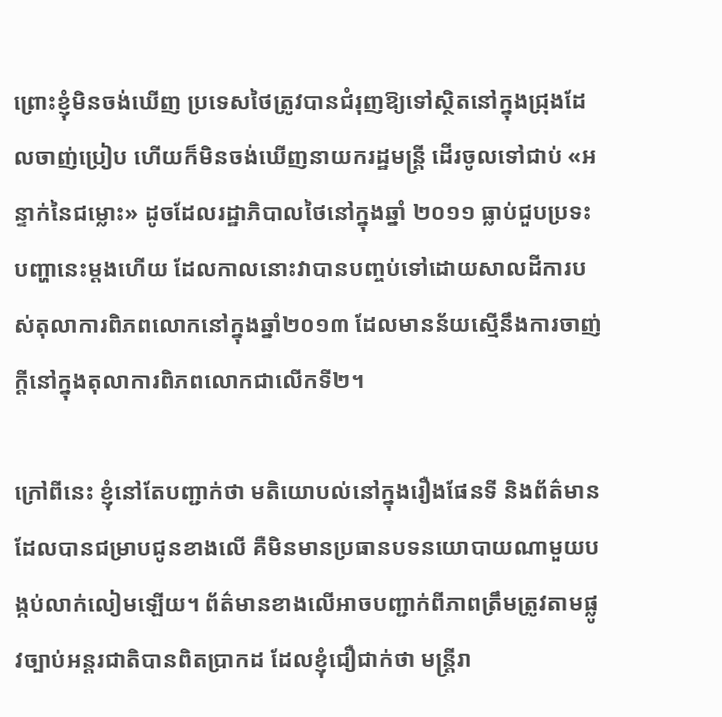ព្រោះខ្ញុំមិនចង់ឃើញ ប្រទេសថៃត្រូវបានជំរុញឱ្យទៅស្ថិតនៅក្នុងជ្រុងដែលចាញ់ប្រៀប ហើយក៏មិនចង់ឃើញនាយករដ្ឋមន្ត្រី ដើរចូលទៅជាប់ «អន្ទាក់នៃជម្លោះ» ដូចដែលរដ្ឋាភិបាលថៃនៅក្នុងឆ្នាំ ២០១១ ធ្លាប់ជួបប្រទះបញ្ហានេះម្តងហើយ ដែលកាលនោះវាបានបញ្ចប់ទៅដោយសាលដីការបស់តុលាការពិភពលោកនៅក្នុងឆ្នាំ២០១៣ ដែលមានន័យស្មើនឹងការចាញ់ក្តីនៅក្នុងតុលាការពិភពលោកជាលើកទី២។

ក្រៅពីនេះ ខ្ញុំនៅតែបញ្ជាក់ថា មតិយោបល់នៅក្នុងរឿងផែនទី និងព័ត៌មានដែលបានជម្រាបជូនខាងលើ គឺមិនមានប្រធានបទនយោបាយណាមួយបង្កប់លាក់លៀមឡើយ។ ព័ត៌មានខាងលើអាចបញ្ជាក់ពីភាពត្រឹមត្រូវតាមផ្លូវច្បាប់អន្តរជាតិបានពិតប្រាកដ ដែលខ្ញុំជឿជាក់ថា មន្ត្រីរា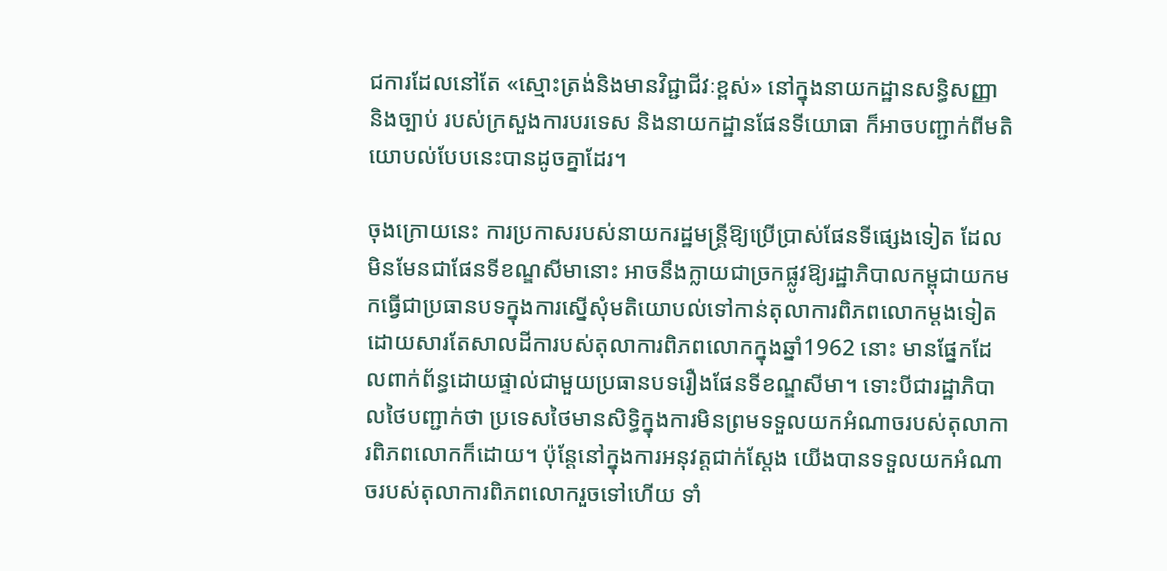ជការដែលនៅតែ «ស្មោះត្រង់និងមានវិជ្ជាជីវៈខ្ពស់» នៅក្នុងនាយកដ្ឋានសន្ធិសញ្ញា និងច្បាប់ របស់ក្រសួងការបរទេស និងនាយកដ្ឋានផែនទីយោធា ក៏អាចបញ្ជាក់ពីមតិយោបល់បែបនេះបានដូចគ្នាដែរ។

ចុងក្រោយនេះ ការប្រកាសរបស់នាយករដ្ឋមន្ត្រីឱ្យប្រើប្រាស់ផែនទីផ្សេងទៀត ដែលមិនមែនជាផែនទីខណ្ឌសីមានោះ អាចនឹងក្លាយជាច្រកផ្លូវឱ្យរដ្ឋាភិបាលកម្ពុជាយកមកធ្វើជាប្រធានបទក្នុងការស្នើសុំមតិយោបល់ទៅកាន់តុលាការពិភពលោកម្តងទៀត ដោយសារតែសាលដីការបស់តុលាការពិភពលោកក្នុងឆ្នាំ1962 នោះ មានផ្នែកដែលពាក់ព័ន្ធដោយផ្ទាល់ជាមួយប្រធានបទរឿងផែនទីខណ្ឌសីមា។ ទោះបីជារដ្ឋាភិបាលថៃបញ្ជាក់ថា ប្រទេសថៃមានសិទ្ធិក្នុងការមិនព្រមទទួលយកអំណាចរបស់តុលាការពិភពលោកក៏ដោយ។ ប៉ុន្តែនៅក្នុងការអនុវត្តជាក់ស្តែង យើងបានទទួលយកអំណាចរបស់តុលាការពិភពលោករួចទៅហើយ ទាំ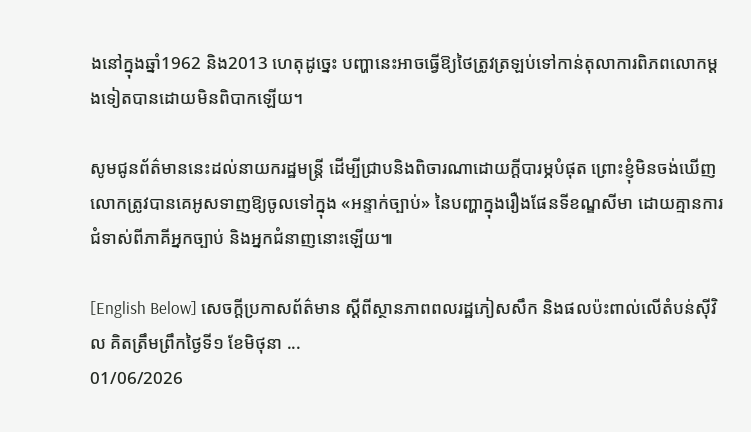ងនៅក្នុងឆ្នាំ1962 និង2013 ហេតុដូច្នេះ បញ្ហានេះអាចធ្វើឱ្យថៃត្រូវត្រឡប់ទៅកាន់តុលាការពិភពលោកម្តងទៀតបានដោយមិនពិបាកឡើយ។

សូមជូនព័ត៌មាននេះដល់នាយករដ្ឋមន្ត្រី ដើម្បីជ្រាបនិងពិចារណាដោយក្តីបារម្ភបំផុត ព្រោះខ្ញុំមិនចង់ឃើញលោកត្រូវបានគេអូសទាញឱ្យចូលទៅក្នុង «អន្ទាក់ច្បាប់» នៃបញ្ហាក្នុងរឿងផែនទីខណ្ឌសីមា ដោយគ្មានការជំទាស់ពីភាគីអ្នកច្បាប់ និងអ្នកជំនាញនោះឡើយ៕

[English Below] សេចក្ដីប្រកាសព័ត៌មាន ស្ដីពីស្ថានភាពពលរដ្ឋភៀសសឹក និងផលប៉ះពាល់លើតំបន់ស៊ីវិល គិតត្រឹមព្រឹកថ្ងៃទី១ ខែមិថុនា ...
01/06/2026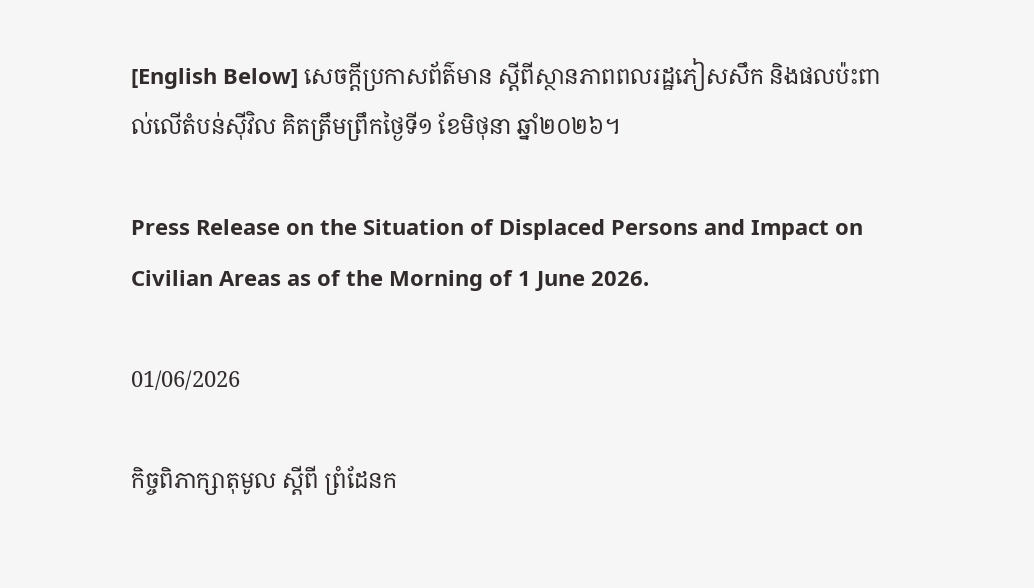[English Below] សេចក្ដីប្រកាសព័ត៌មាន ស្ដីពីស្ថានភាពពលរដ្ឋភៀសសឹក និងផលប៉ះពាល់លើតំបន់ស៊ីវិល គិតត្រឹមព្រឹកថ្ងៃទី១ ខែមិថុនា ឆ្នាំ២០២៦។

Press Release on the Situation of Displaced Persons and Impact on Civilian Areas as of the Morning of 1 June 2026.

01/06/2026

កិច្ចពិភាក្សាតុមូល ស្តីពី ព្រំដែនក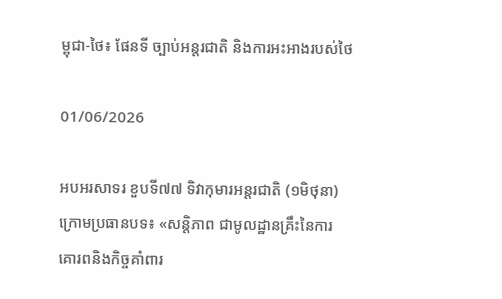ម្ពុជា-ថៃ៖ ផែនទី ច្បាប់អន្តរជាតិ និងការអះអាងរបស់ថៃ

01/06/2026

អបអរសាទរ ខួបទី៧៧ ទិវាកុមារអន្តរជាតិ (១មិថុនា)
ក្រោមប្រធានបទ៖ «សន្តិភាព ជាមូលដ្ឋានគ្រឹះនៃការ
គោរពនិងកិច្ចគាំពារ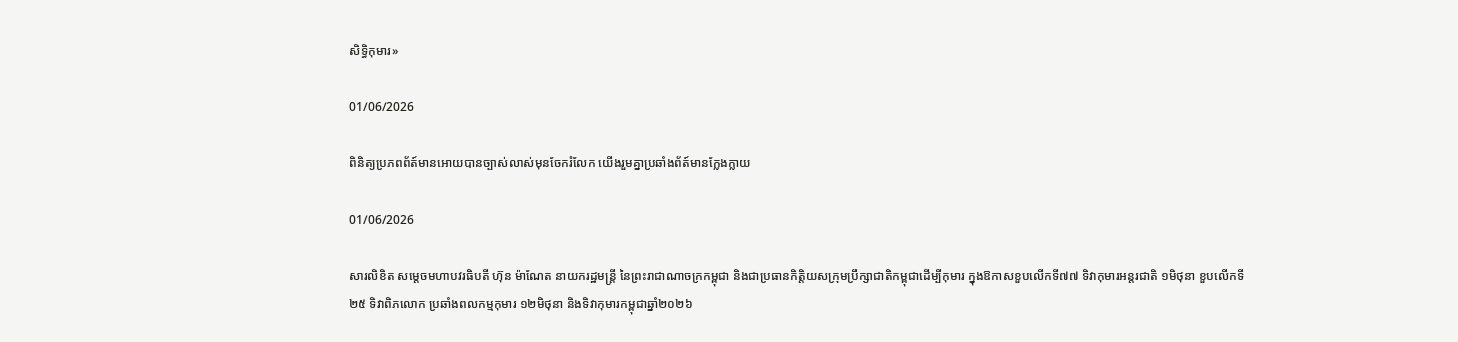សិទ្ធិកុមារ»

01/06/2026

ពិនិត្យប្រភពព័ត៍មានអោយបានច្បាស់លាស់មុនចែករំលែក យើងរួមគ្នាប្រឆាំងព័ត៍មានក្លែងក្លាយ

01/06/2026

សារលិខិត សម្តេចមហាបវរធិបតី ហ៊ុន ម៉ាណែត នាយករដ្ឋមន្ត្រី នៃព្រះរាជាណាចក្រកម្ពុជា និងជាប្រធានកិត្តិយសក្រុមប្រឹក្សាជាតិកម្ពុជាដើម្បីកុមារ ក្នុងឱកាសខួបលើកទី៧៧ ទិវាកុមារអន្តរជាតិ ១មិថុនា ខួបលើកទី២៥ ទិវាពិភលោក ប្រឆាំងពលកម្មកុមារ ១២មិថុនា និងទិវាកុមារកម្ពុជាឆ្នាំ២០២៦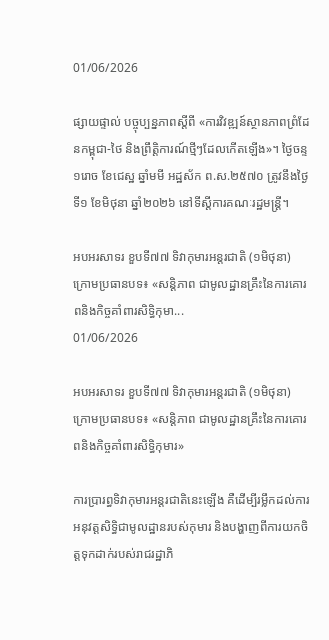01/06/2026

ផ្សាយផ្ទាល់ បច្ចុប្បន្នភាពស្តីពី «ការវិវឌ្ឍន៍ស្ថានភាពព្រំដែនកម្ពុជា-ថៃ និងព្រឹត្តិការណ៍ថ្មីៗដែលកើតឡើង»។ ថ្ងៃចន្ទ ១រោច ខែជេស្ឋ ឆ្នាំមមី អដ្ឋស័ក ព.ស.២៥៧០ ត្រូវនឹងថ្ងៃទី១ ខែមិថុនា ឆ្នាំ២០២៦ នៅទីស្តីការគណៈរដ្ឋមន្ត្រី។

អបអរសាទរ ខួបទី៧៧ ទិវាកុមារអន្តរជាតិ (១មិថុនា) ក្រោមប្រធានបទ៖ «សន្តិភាព ជាមូលដ្ឋានគ្រឹះនៃការគោរពនិងកិច្ចគាំពារសិទ្ធិកុមា...
01/06/2026

អបអរសាទរ ខួបទី៧៧ ទិវាកុមារអន្តរជាតិ (១មិថុនា) ក្រោមប្រធានបទ៖ «សន្តិភាព ជាមូលដ្ឋានគ្រឹះនៃការគោរពនិងកិច្ចគាំពារសិទ្ធិកុមារ»

ការប្រារព្ធទិវាកុមារអន្តរជាតិនេះឡើង គឺដើម្បីរម្លឹកដល់ការអនុវត្តសិទ្ធិជាមូលដ្ឋានរបស់កុមារ និងបង្ហាញពីការយកចិត្តទុកដាក់របស់រាជរដ្ឋាភិ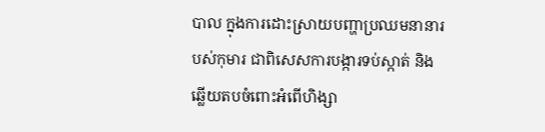បាល ក្នុងការដោះស្រាយបញ្ហាប្រឈមនានារបស់កុមារ ជាពិសេសការបង្ការទប់ស្កាត់ និងឆ្លើយតបចំពោះអំពើហិង្សា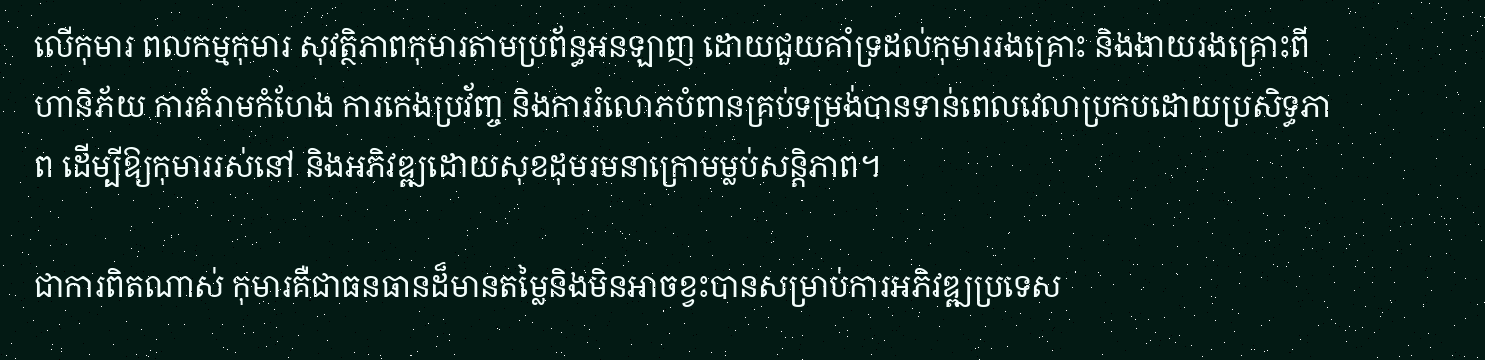លើកុមារ ពលកម្មកុមារ សុវត្ថិភាពកុមារតាមប្រព័ន្ធអនឡាញ ដោយជួយគាំទ្រដល់កុមាររងគ្រោះ និងងាយរងគ្រោះពីហានិភ័យ ការគំរាមកំហែង ការកេងប្រវ័ញ្ច និងការរំលោភបំពានគ្រប់ទម្រង់បានទាន់ពេលវេលាប្រកបដោយប្រសិទ្ធភាព ដើម្បីឱ្យកុមាររស់នៅ និងអភិវឌ្ឍដោយសុខដុមរមនាក្រោមម្លប់សន្តិភាព។

ជាការពិតណាស់ កុមារគឺជាធនធានដ៏មានតម្លៃនិងមិនអាចខ្វះបានសម្រាប់ការអភិវឌ្ឍប្រទេស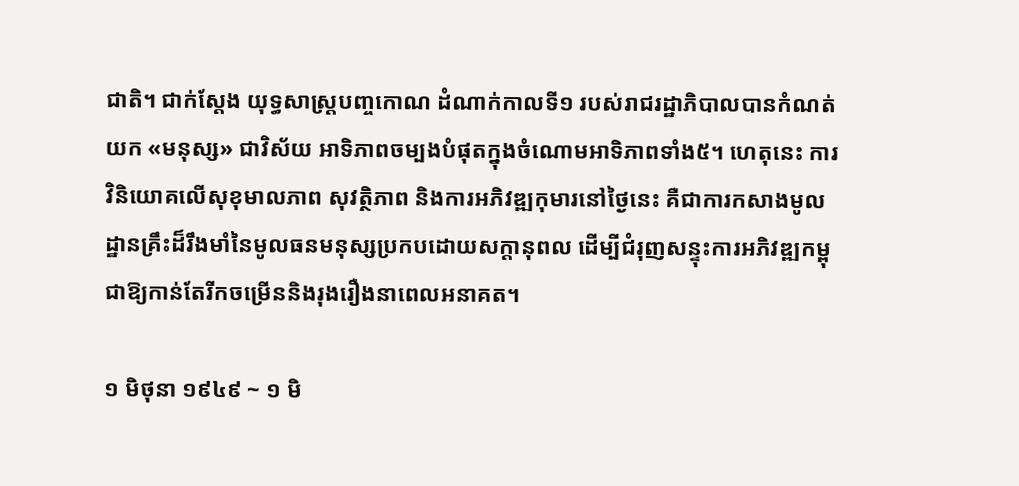ជាតិ។ ជាក់ស្តែង យុទ្ធសាស្ត្របញ្ចកោណ ដំណាក់កាលទី១ របស់រាជរដ្ឋាភិបាលបានកំណត់យក «មនុស្ស» ជាវិស័យ អាទិភាពចម្បងបំផុតក្នុងចំណោមអាទិភាពទាំង៥។ ហេតុនេះ ការវិនិយោគលើសុខុមាលភាព សុវត្ថិភាព និងការអភិវឌ្ឍកុមារនៅថ្ងៃនេះ គឺជាការកសាងមូលដ្ឋានគ្រឹះដ៏រឹងមាំនៃមូលធនមនុស្សប្រកបដោយសក្តានុពល ដើម្បីជំរុញសន្ទុះការអភិវឌ្ឍកម្ពុជាឱ្យកាន់តែរីកចម្រើននិងរុងរឿងនាពេលអនាគត។

១ មិថុនា ១៩៤៩ ~ ១ មិ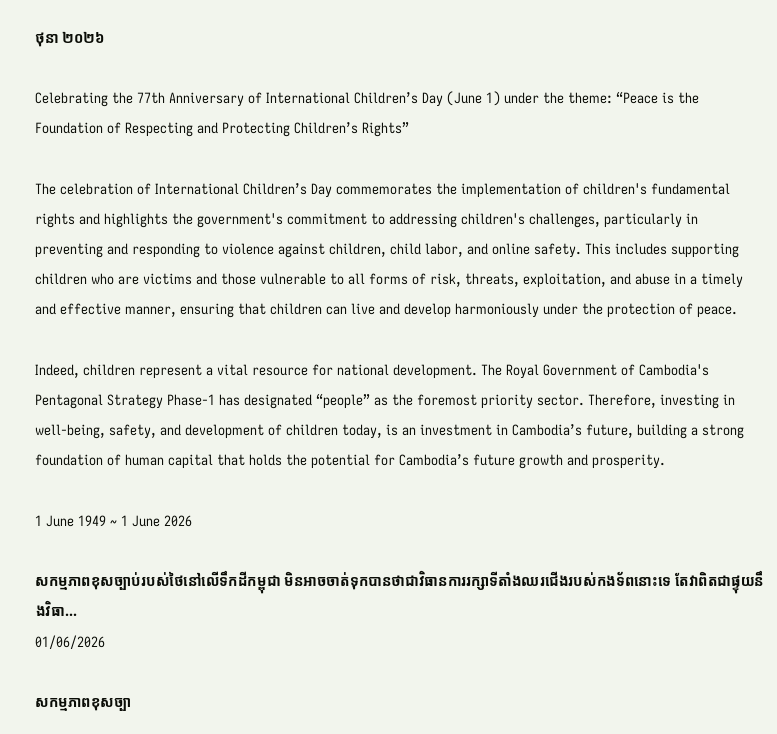ថុនា ២០២៦

Celebrating the 77th Anniversary of International Children’s Day (June 1) under the theme: “Peace is the Foundation of Respecting and Protecting Children’s Rights”

The celebration of International Children’s Day commemorates the implementation of children's fundamental rights and highlights the government's commitment to addressing children's challenges, particularly in preventing and responding to violence against children, child labor, and online safety. This includes supporting children who are victims and those vulnerable to all forms of risk, threats, exploitation, and abuse in a timely and effective manner, ensuring that children can live and develop harmoniously under the protection of peace.

Indeed, children represent a vital resource for national development. The Royal Government of Cambodia's Pentagonal Strategy Phase-1 has designated “people” as the foremost priority sector. Therefore, investing in well-being, safety, and development of children today, is an investment in Cambodia’s future, building a strong foundation of human capital that holds the potential for Cambodia’s future growth and prosperity.

1 June 1949 ~ 1 June 2026

សកម្មភាពខុសច្បាប់របស់ថៃនៅលើទឹកដីកម្ពុជា មិនអាចចាត់ទុកបានថាជាវិធានការរក្សាទីតាំងឈរជើងរបស់កងទ័ពនោះទេ តែវាពិតជាផ្ទុយនឹងវិធា...
01/06/2026

សកម្មភាពខុសច្បា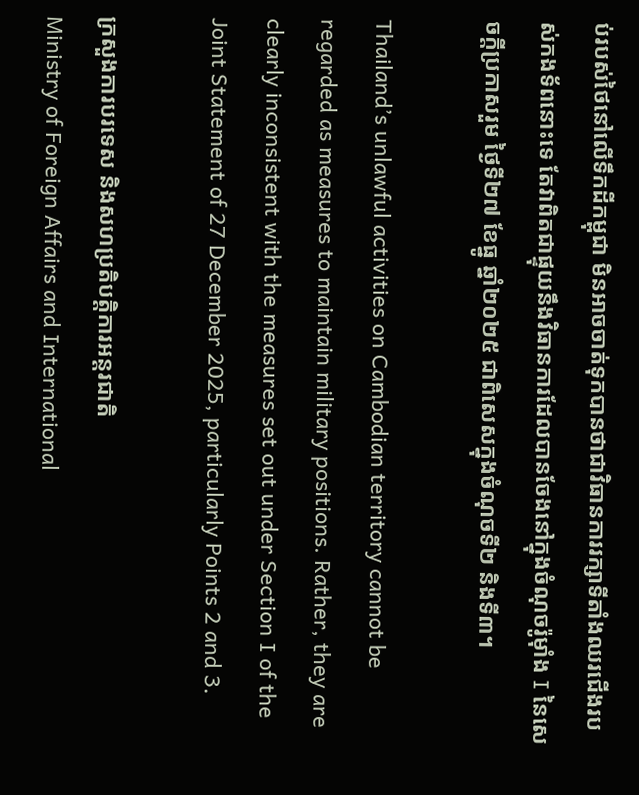ប់របស់ថៃនៅលើទឹកដីកម្ពុជា មិនអាចចាត់ទុកបានថាជាវិធានការរក្សាទីតាំងឈរជើងរបស់កងទ័ពនោះទេ តែវាពិតជាផ្ទុយនឹងវិធានការដែលបានចែងនៅក្នុងចំណុចរ៉ូម៉ាំង I នៃសេចក្ដីប្រកាសរួម ថ្ងៃទី២៧ ខែធ្នូ ឆ្នាំ២០២៥ ជាពិសេសក្នុងចំណុចទី២ និងទី៣។

Thailand’s unlawful activities on Cambodian territory cannot be regarded as measures to maintain military positions. Rather, they are clearly inconsistent with the measures set out under Section I of the Joint Statement of 27 December 2025, particularly Points 2 and 3.

ក្រសួងការបរទេស និងសហប្រតិបត្តិការអន្តរជាតិ
Ministry of Foreign Affairs and International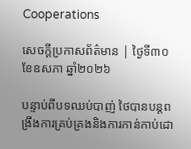Cooperations

សេចក្ដីប្រកាសព័ត៌មាន | ថ្ងៃទី៣០ ខែឧសភា ឆ្នាំ២០២៦

បន្ទាប់ពីបទឈប់បាញ់ ថៃបានបន្តពង្រឹងការគ្រប់គ្រងនិងការកាន់កាប់ដោ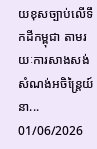យខុសច្បាប់លើទឹកដីកម្ពុជា តាមរយៈការសាងសង់សំណង់អចិន្ត្រៃយ៍នា...
01/06/2026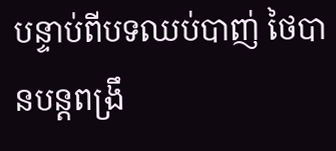បន្ទាប់ពីបទឈប់បាញ់ ថៃបានបន្តពង្រឹ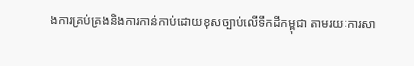ងការគ្រប់គ្រងនិងការកាន់កាប់ដោយខុសច្បាប់លើទឹកដីកម្ពុជា តាមរយៈការសា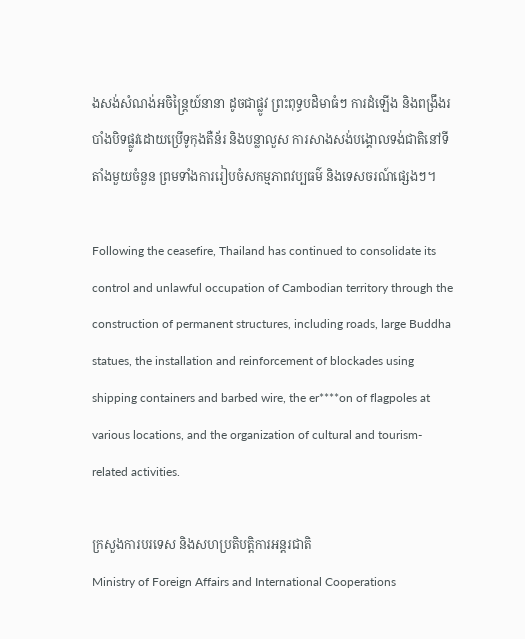ងសង់សំណង់អចិន្ត្រៃយ៍នានា ដូចជាផ្លូវ ព្រះពុទ្ធបដិមាធំៗ ការដំឡើង និងពង្រឹងរបាំងបិទផ្លូវដោយប្រើទូកុងតឺន័រ និងបន្លាលួស ការសាងសង់បង្គោលទង់ជាតិនៅទីតាំងមួយចំនួន ព្រមទាំងការរៀបចំសកម្មភាពវប្បធម៌ និងទេសចរណ៍ផ្សេងៗ។

Following the ceasefire, Thailand has continued to consolidate its control and unlawful occupation of Cambodian territory through the construction of permanent structures, including roads, large Buddha statues, the installation and reinforcement of blockades using shipping containers and barbed wire, the er****on of flagpoles at various locations, and the organization of cultural and tourism-related activities.

ក្រសួងការបរទេស និងសហប្រតិបត្តិការអន្តរជាតិ
Ministry of Foreign Affairs and International Cooperations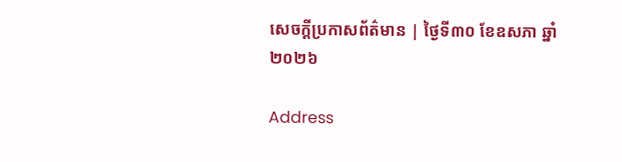សេចក្ដីប្រកាសព័ត៌មាន | ថ្ងៃទី៣០ ខែឧសភា ឆ្នាំ២០២៦

Address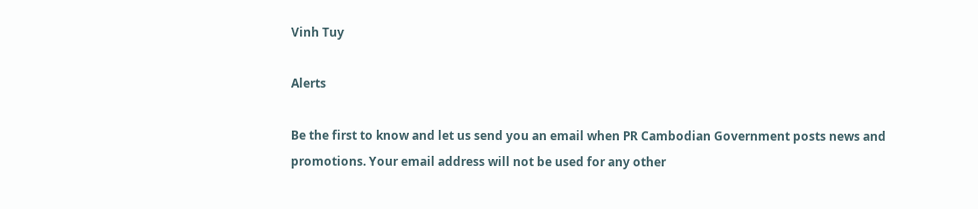Vinh Tuy

Alerts

Be the first to know and let us send you an email when PR Cambodian Government posts news and promotions. Your email address will not be used for any other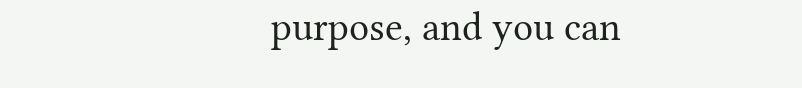purpose, and you can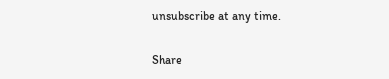unsubscribe at any time.

Share